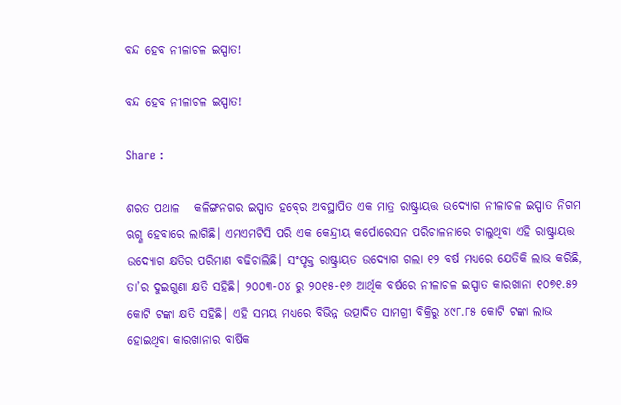ବନ୍ଦ ହେବ ନୀଳାଚଳ ଇସ୍ପାତ!

ବନ୍ଦ ହେବ ନୀଳାଚଳ ଇସ୍ପାତ!

Share :

ଶରତ ପଥାଳ   କଳିଙ୍ଗନଗର ଇସ୍ପାତ ହବ‌୍‍ରେ ଅବସ୍ଥାପିତ ଏକ ମାତ୍ର ରାଷ୍ଟ୍ରାୟତ୍ତ ଉଦ୍ୟୋଗ ନୀଳାଚଳ ଇସ୍ପାତ ନିଗମ ଋଗ୍ଣ ହେବାରେ ଲାଗିଛି। ଏମଏମଟିସି ପରି ଏକ କେନ୍ଦ୍ରୀୟ କର୍ପୋରେସନ ପରିଚାଳନାରେ ଚାଲୁଥିବା ଏହି ରାଷ୍ଟ୍ରାୟତ୍ତ ଉଦ୍ୟୋଗ କ୍ଷତିର ପରିମାଣ ବଢିଚାଲିଛି। ସଂପୃକ୍ତ ରାଷ୍ଟ୍ରାୟତ ଉଦ୍ୟୋଗ ଗଲା ୧୨ ବର୍ଷ ମଧ୍ୟରେ ଯେତିକି ଲାଭ କରିଛି, ତା’ର ଦୁଇଗୁଣା କ୍ଷତି ସହିଛି। ୨୦୦୩-୦୪ ରୁ ୨୦୧୫-୧୬ ଆର୍ଥିକ ବର୍ଷରେ ନୀଳାଚଳ ଇସ୍ପାତ କାରଖାନା ୧୦୭୧.୫୨ କୋଟି ଟଙ୍କା କ୍ଷତି ସହିଛି। ଏହି ସମୟ ମଧ୍ୟରେ ବିଭିନ୍ନ ଉତ୍ପାଦିତ ସାମଗ୍ରୀ ବିକ୍ରିରୁ ୪୯୮.୮୫ କୋଟି ଟଙ୍କା ଲାଭ ହୋଇଥିବା କାରଖାନାର ବାର୍ଷିକ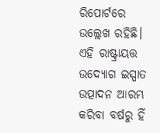ରିପୋର୍ଟରେ ଉଲ୍ଲେଖ ରହିଛି।   ଏହି ରାଷ୍ଟ୍ରାୟତ୍ତ ଉଦ୍ୟୋଗ ଇସ୍ପାତ ଉତ୍ପାଦନ ଆରମ୍ଭ କରିବା ବର୍ଷରୁ ହିଁ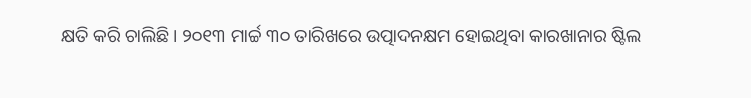କ୍ଷତି କରି ଚାଲିଛି। ୨୦୧୩ ମାର୍ଚ୍ଚ ୩୦ ତାରିଖରେ ଉତ୍ପାଦନକ୍ଷମ ହୋଇଥିବା କାରଖାନାର ଷ୍ଟିଲ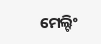ମେଲ୍ଟିଂ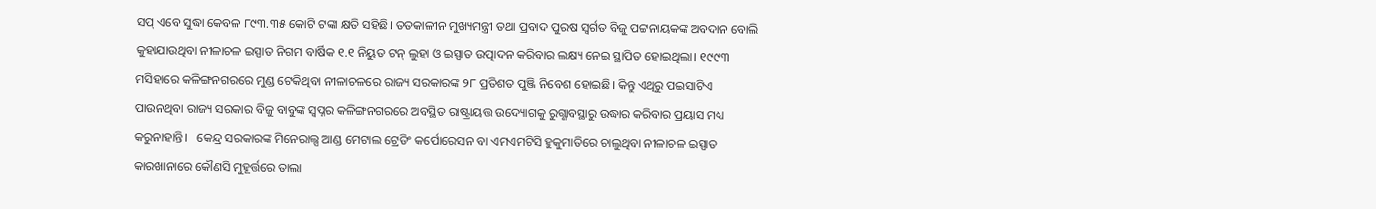ସପ୍ ଏବେ ସୁଦ୍ଧା କେବଳ ୮୯୩.୩୫ କୋଟି ଟଙ୍କା କ୍ଷତି ସହିଛି। ତତକାଳୀନ ମୁଖ୍ୟମନ୍ତ୍ରୀ ତଥା ପ୍ରବାଦ ପୁରଷ ସ୍ୱର୍ଗତ ବିଜୁ ପଟ୍ଟନାୟକଙ୍କ ଅବଦାନ ବୋଲି କୁହାଯାଉଥିବା ନୀଳାଚଳ ଇସ୍ପାତ ନିଗମ ବାର୍ଷିକ ୧.୧ ନିୟୁତ ଟନ୍ ଲୁହା ଓ ଇସ୍ପାତ ଉତ୍ପାଦନ କରିବାର ଲକ୍ଷ୍ୟ ନେଇ ସ୍ଥାପିତ ହୋଇଥିଲା। ୧୯୯୩ ମସିହାରେ କଳିଙ୍ଗନଗରରେ ମୁଣ୍ଡ ଟେକିଥିବା ନୀଳାଚଳରେ ରାଜ୍ୟ ସରକାରଙ୍କ ୨୮ ପ୍ରତିଶତ ପୁଞ୍ଜି ନିବେଶ ହୋଇଛି। କିନ୍ତୁ ଏଥିରୁ ପଇସାଟିଏ ପାଉନଥିବା ରାଜ୍ୟ ସରକାର ବିଜୁ ବାବୁଙ୍କ ସ୍ୱପ୍ନର କଳିଙ୍ଗନଗରରେ ଅବସ୍ଥିତ ରାଷ୍ଟ୍ରାୟତ୍ତ ଉଦ୍ୟୋଗକୁ ରୁଗ୍ଣାବସ୍ଥାରୁ ଉଦ୍ଧାର କରିବାର ପ୍ରୟାସ ମଧ୍ୟ କରୁନାହାନ୍ତି।   କେନ୍ଦ୍ର ସରକାରଙ୍କ ମିନେରାଲ୍ସ ଆଣ୍ଡ ମେଟାଲ ଟ୍ରେଡିଂ କର୍ପୋରେସନ ବା ଏମଏମଟିସି ହୁକୁମାତିରେ ଚାଲୁଥିବା ନୀଳାଚଳ ଇସ୍ପାତ କାରଖାନାରେ କୌଣସି ମୁହୂର୍ତ୍ତରେ ତାଲା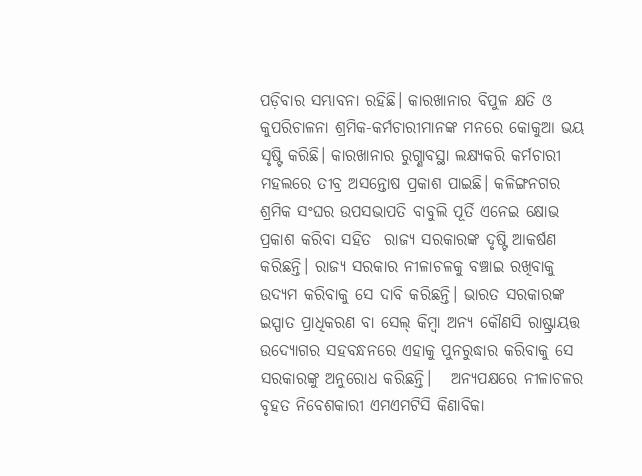ପଡ଼ିବାର ସମ୍ଭାବନା ରହିଛି। କାରଖାନାର ବିପୁଳ କ୍ଷତି ଓ କୁପରିଚାଳନା ଶ୍ରମିକ-କର୍ମଚାରୀମାନଙ୍କ ମନରେ କୋକୁଆ ଭୟ ସୃଷ୍ଟି କରିଛି। କାରଖାନାର ରୁଗ୍ଣାବସ୍ଥା ଲକ୍ଷ୍ୟକରି କର୍ମଚାରୀ ମହଲରେ ତୀବ୍ର ଅସନ୍ତୋଷ ପ୍ରକାଶ ପାଇଛି। କଳିଙ୍ଗନଗର ଶ୍ରମିକ ସଂଘର ଉପସଭାପତି ବାବୁଲି ପୂର୍ତି ଏନେଇ କ୍ଷୋଭ ପ୍ରକାଶ କରିବା ସହିତ  ରାଜ୍ୟ ସରକାରଙ୍କ ଦୃଷ୍ଟି ଆକର୍ଷଣ କରିଛନ୍ତି। ରାଜ୍ୟ ସରକାର ନୀଳାଚଳକୁ ବଞ୍ଚାଇ ରଖିବାକୁ ଉଦ୍ୟମ କରିବାକୁ ସେ ଦାବି କରିଛନ୍ତି। ଭାରତ ସରକାରଙ୍କ ଇସ୍ପାତ ପ୍ରାଧିକରଣ ବା ସେଲ୍ କିମ୍ୱା ଅନ୍ୟ କୌଣସି ରାଷ୍ଟ୍ରାୟତ୍ତ ଉଦ୍ୟୋଗର ସହବନ୍ଧନରେ ଏହାକୁ ପୁନରୁଦ୍ଧାର କରିବାକୁ ସେ ସରକାରଙ୍କୁ ଅନୁରୋଧ କରିଛନ୍ତି।   ଅନ୍ୟପକ୍ଷରେ ନୀଳାଚଳର ବୃହତ ନିବେଶକାରୀ ଏମଏମଟିସି କିଣାବିକା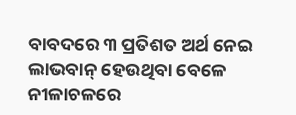ବାବଦରେ ୩ ପ୍ରତିଶତ ଅର୍ଥ ନେଇ ଲାଭବାନ‌୍‍ ହେଉଥିବା ବେଳେ ନୀଳାଚଳରେ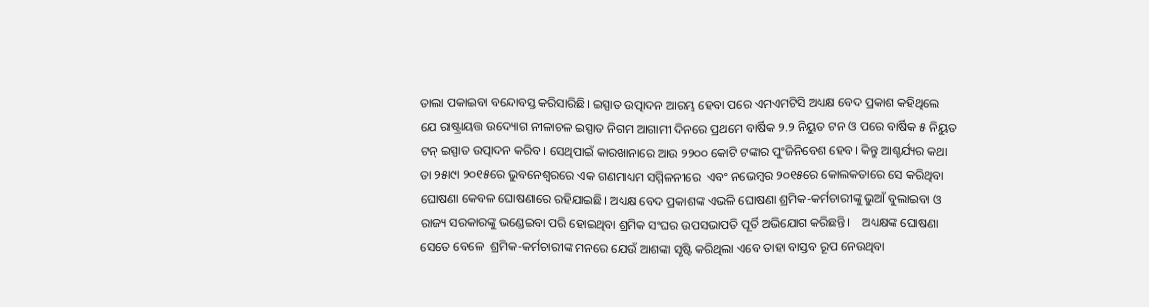ତାଲା ପକାଇବା ବନ୍ଦୋବସ୍ତ କରିସାରିଛି। ଇସ୍ପାତ ଉତ୍ପାଦନ ଆରମ୍ଭ ହେବା ପରେ ଏମଏମଟିସି ଅଧ୍ୟକ୍ଷ ବେଦ ପ୍ରକାଶ କହିଥିଲେ ଯେ ରାଷ୍ଟ୍ରାୟତ୍ତ ଉଦ୍ୟୋଗ ନୀଳାଚଳ ଇସ୍ପାତ ନିଗମ ଆଗାମୀ ଦିନରେ ପ୍ରଥମେ ବାର୍ଷିକ ୨.୨ ନିୟୁତ ଟନ ଓ ପରେ ବାର୍ଷିକ ୫ ନିୟୁତ ଟନ‌୍‍ ଇସ୍ପାତ ଉତ୍ପାଦନ କରିବ। ସେଥିପାଇଁ କାରଖାନାରେ ଆଉ ୨୨୦୦ କୋଟି ଟଙ୍କାର ପୁଂଜିନିବେଶ ହେବ। କିନ୍ତୁ ଆଶ୍ଚର୍ଯ୍ୟର କଥା ତା ୨୫ା୯ା ୨୦୧୫ରେ ଭୁବନେଶ୍ୱରରେ ଏକ ଗଣମାଧ୍ୟମ ସମ୍ମିଳନୀରେ  ଏବଂ ନଭେମ୍ୱର ୨୦୧୫ରେ କୋଲକତାରେ ସେ କରିଥିବା ଘୋଷଣା କେବଳ ଘୋଷଣାରେ ରହିଯାଇଛି। ଅଧ୍ୟକ୍ଷ ବେଦ ପ୍ରକାଶଙ୍କ ଏଭଳି ଘୋଷଣା ଶ୍ରମିକ-କର୍ମଚାରୀଙ୍କୁ ଭୁଆଁ ବୁଲାଇବା ଓ ରାଜ୍ୟ ସରକାରଙ୍କୁ ଭଣ୍ଡେଇବା ପରି ହୋଇଥିବା ଶ୍ରମିକ ସଂଘର ଉପସଭାପତି ପୂର୍ତି ଅଭିଯୋଗ କରିଛନ୍ତି।    ଅଧ୍ୟକ୍ଷଙ୍କ ଘୋଷଣା ସେତେ ବେଳେ  ଶ୍ରମିକ-କର୍ମଚାରୀଙ୍କ ମନରେ ଯେଉଁ ଆଶଙ୍କା ସୃଷ୍ଟି କରିଥିଲା ଏବେ ତାହା ବାସ୍ତବ ରୂପ ନେଉଥିବା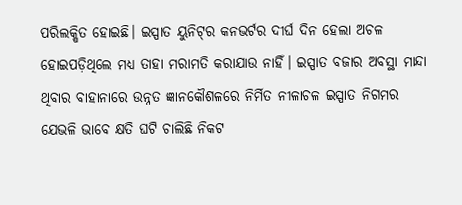ପରିଲକ୍ଷିତ ହୋଇଛି। ଇସ୍ପାତ ୟୁନିଟ‌୍‍ର କନଭର୍ଟର ଦୀର୍ଘ ଦିନ ହେଲା ଅଚଳ ହୋଇପଡ଼ିଥିଲେ ମଧ୍ୟ ତାହା ମରାମତି କରାଯାଉ ନାହିଁ। ଇସ୍ପାତ ବଜାର ଅବସ୍ଥା ମାନ୍ଦା ଥିବାର ବାହାନାରେ ଉନ୍ନତ ଜ୍ଞାନକୌଶଳରେ ନିର୍ମିତ ନୀଳାଚଳ ଇସ୍ପାତ ନିଗମର ଯେଭଳି ଭାବେ କ୍ଷତି ଘଟି ଚାଲିଛି ନିକଟ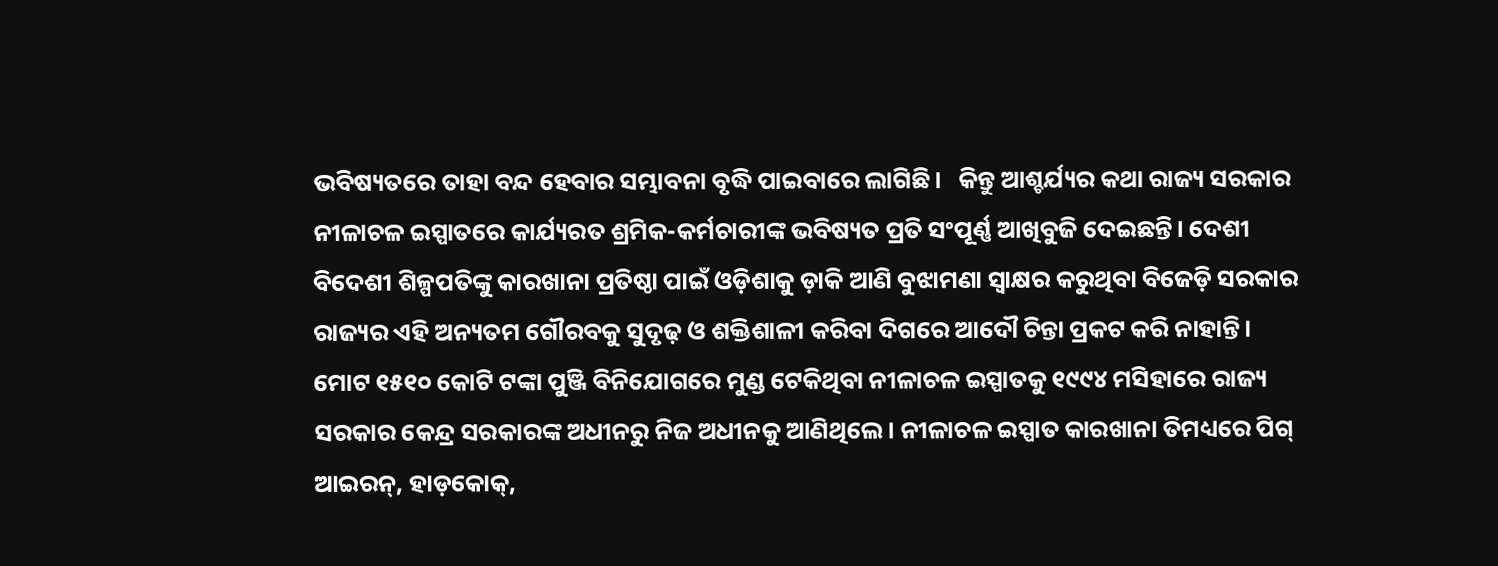ଭବିଷ୍ୟତରେ ତାହା ବନ୍ଦ ହେବାର ସମ୍ଭାବନା ବୃଦ୍ଧି ପାଇବାରେ ଲାଗିଛି।   କିନ୍ତୁ ଆଶ୍ଚର୍ଯ୍ୟର କଥା ରାଜ୍ୟ ସରକାର ନୀଳାଚଳ ଇସ୍ପାତରେ କାର୍ଯ୍ୟରତ ଶ୍ରମିକ-କର୍ମଚାରୀଙ୍କ ଭବିଷ୍ୟତ ପ୍ରତି ସଂପୂର୍ଣ୍ଣ ଆଖିବୁଜି ଦେଇଛନ୍ତି। ଦେଶୀ ବିଦେଶୀ ଶିଳ୍ପପତିଙ୍କୁ କାରଖାନା ପ୍ରତିଷ୍ଠା ପାଇଁ ଓଡ଼ିଶାକୁ ଡ଼ାକି ଆଣି ବୁଝାମଣା ସ୍ୱାକ୍ଷର କରୁଥିବା ବିଜେଡ଼ି ସରକାର ରାଜ୍ୟର ଏହି ଅନ୍ୟତମ ଗୌରବକୁ ସୁଦୃଢ଼ ଓ ଶକ୍ତିଶାଳୀ କରିବା ଦିଗରେ ଆଦୌ ଚିନ୍ତା ପ୍ରକଟ କରି ନାହାନ୍ତି। ମୋଟ ୧୫୧୦ କୋଟି ଟଙ୍କା ପୁଞ୍ଜି ବିନିଯୋଗରେ ମୁଣ୍ଡ ଟେକିଥିବା ନୀଳାଚଳ ଇସ୍ପାତକୁ ୧୯୯୪ ମସିହାରେ ରାଜ୍ୟ ସରକାର କେନ୍ଦ୍ର ସରକାରଙ୍କ ଅଧୀନରୁ ନିଜ ଅଧୀନକୁ ଆଣିଥିଲେ। ନୀଳାଚଳ ଇସ୍ପାତ କାରଖାନା ତିମଧ୍ୟରେ ପିଗ‌୍‍ ଆଇରନ‌୍‍, ହାଡ଼କୋକ‌୍‍,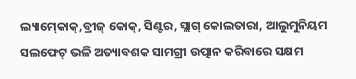ଲ୍ୟାମ‌୍‍କୋକ‌୍‍,ବ୍ରୀଜ‌୍‍ କୋକ‌୍‍, ସିଣ୍ଟର, ସ୍ଲାଗ‌୍‍ କୋଲତାରା, ଆଲୁମୁନିୟମ ସଲଫେଟ‌୍‍ ଭଳି ଅତ୍ୟାବଶକ ସାମଗ୍ରୀ ଉତ୍ପାନ କରିବାରେ ସକ୍ଷମ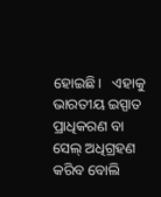ହୋଇଛି।   ଏହାକୁ ଭାରତୀୟ ଇସ୍ପାତ ପ୍ରାଧିକରଣ ବା ସେଲ୍ ଅଧିଗ୍ରହଣ କରିବ ବୋଲି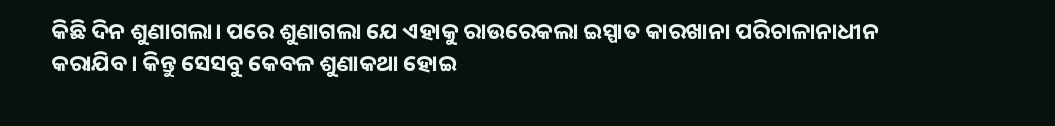କିଛି ଦିନ ଶୁଣାଗଲା। ପରେ ଶୁଣାଗଲା ଯେ ଏହାକୁ ରାଉରେକଲା ଇସ୍ପାତ କାରଖାନା ପରିଚାଳାନାଧୀନ କରାଯିବ। କିନ୍ତୁ ସେସବୁ କେବଳ ଶୁଣାକଥା ହୋଇ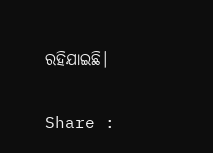ରହିଯାଇଛି।

Share :